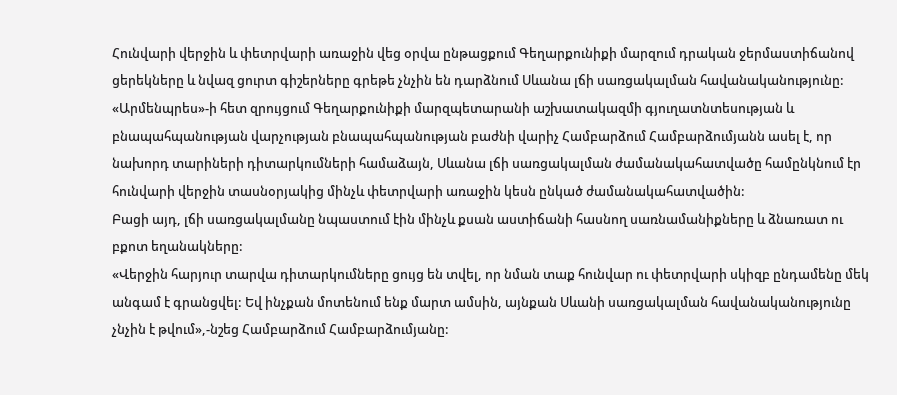Հունվարի վերջին և փետրվարի առաջին վեց օրվա ընթացքում Գեղարքունիքի մարզում դրական ջերմաստիճանով ցերեկները և նվազ ցուրտ գիշերները գրեթե չնչին են դարձնում Սևանա լճի սառցակալման հավանականությունը:
«Արմենպրես»-ի հետ զրույցում Գեղարքունիքի մարզպետարանի աշխատակազմի գյուղատնտեսության և բնապահպանության վարչության բնապահպանության բաժնի վարիչ Համբարձում Համբարձումյանն ասել է, որ նախորդ տարիների դիտարկումների համաձայն, Սևանա լճի սառցակալման ժամանակահատվածը համընկնում էր հունվարի վերջին տասնօրյակից մինչև փետրվարի առաջին կեսն ընկած ժամանակահատվածին:
Բացի այդ, լճի սառցակալմանը նպաստում էին մինչև քսան աստիճանի հասնող սառնամանիքները և ձնառատ ու բքոտ եղանակները:
«Վերջին հարյուր տարվա դիտարկումները ցույց են տվել, որ նման տաք հունվար ու փետրվարի սկիզբ ընդամենը մեկ անգամ է գրանցվել: Եվ ինչքան մոտենում ենք մարտ ամսին, այնքան Սևանի սառցակալման հավանականությունը չնչին է թվում»,-նշեց Համբարձում Համբարձումյանը: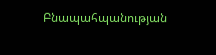Բնապահպանության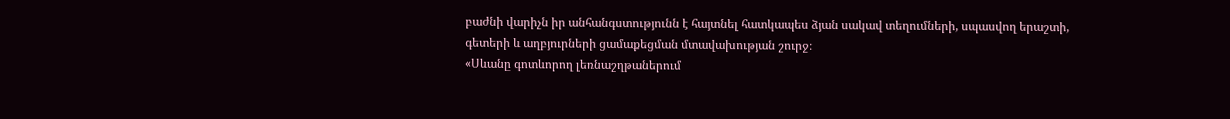բաժնի վարիչն իր անհանգստությունն է հայտնել հատկապես ձյան սակավ տեղումների, սպասվող երաշտի, գետերի և աղբյուրների ցամաքեցման մտավախության շուրջ։
«Սևանը գոտևորող լեռնաշղթաներում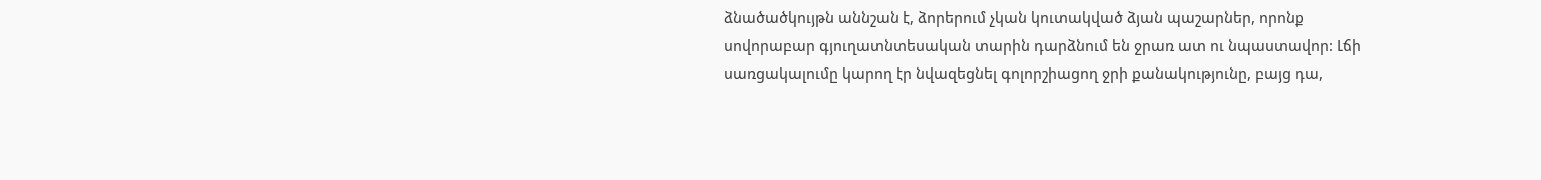ձնածածկույթն աննշան է, ձորերում չկան կուտակված ձյան պաշարներ, որոնք սովորաբար գյուղատնտեսական տարին դարձնում են ջրառ ատ ու նպաստավոր: Լճի սառցակալումը կարող էր նվազեցնել գոլորշիացող ջրի քանակությունը, բայց դա,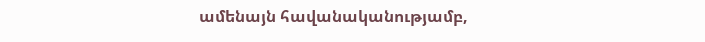ամենայն հավանականությամբ,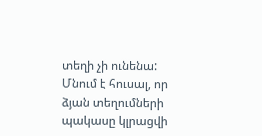տեղի չի ունենա: Մնում է հուսալ, որ ձյան տեղումների պակասը կլրացվի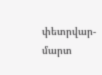փետրվար-մարտ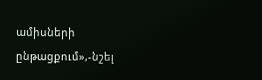ամիսների ընթացքում»,-նշել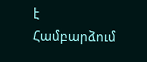է Համբարձում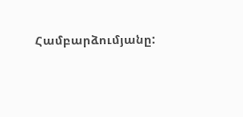Համբարձումյանը: